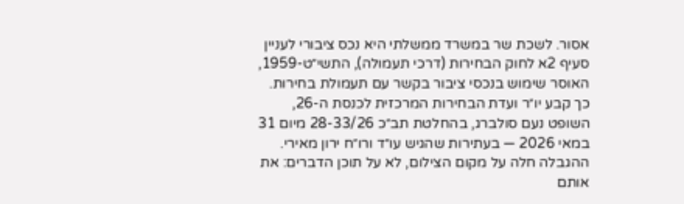אסור. לשכת שר במשרד ממשלתי היא נכס ציבורי לעניין סעיף 2א לחוק הבחירות (דרכי תעמולה), התשי״ט-1959, האוסר שימוש בנכסי ציבור בקשר עם תעמולת בחירות. כך קבע יו״ר ועדת הבחירות המרכזית לכנסת ה-26, השופט נעם סולברג, בהחלטת תב״כ 28-33/26 מיום 31 במאי 2026 — בעתירות שהגיש עו״ד ורו״ח ירון מאירי. ההגבלה חלה על מקום הצילום, לא על תוכן הדברים: את אותם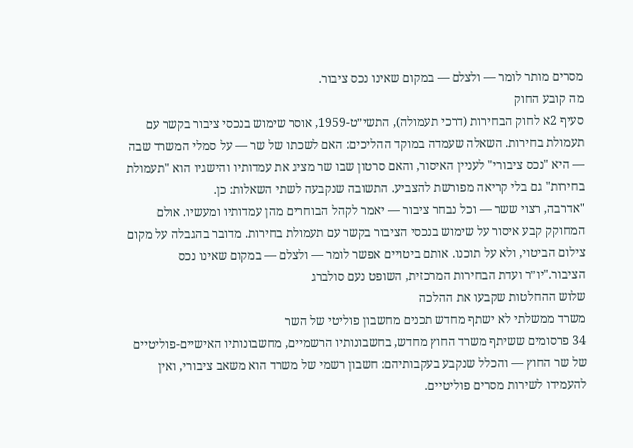מסרים מותר לומר — ולצלם — במקום שאינו נכס ציבור.
מה קובע החוק
סעיף 2א לחוק הבחירות (דרכי תעמולה), התשי״ט-1959, אוסר שימוש בנכסי ציבור בקשר עם תעמולת בחירות. השאלה שעמדה במוקד ההליכים: האם לשכתו של שר — על סמלי המשרד שבה — היא "נכס ציבורי" לעניין האיסור, והאם סרטון שבו שר מציג את עמדותיו והישגיו הוא "תעמולת בחירות" גם בלי קריאה מפורשת להצביע. התשובה שנקבעה לשתי השאלות: כן.
"אדרבה, רצוי ששר — וכל נבחר ציבור — יאמר לקהל הבוחרים מהן עמדותיו ומעשיו. אולם המחוקק קבע איסור על שימוש בנכסי הציבור בקשר עם תעמולת בחירות. מדובר בהגבלה על מקום צילום הביטוי, ולא על תוכנו. אותם ביטויים אפשר לומר — ולצלם — במקום שאינו נכס הציבור."יו״ר ועדת הבחירות המרכזית, השופט נעם סולברג
שלוש ההחלטות שקבעו את ההלכה
משרד ממשלתי לא ישתף מחדש תכנים מחשבון פוליטי של השר
34 פרסומים ששיתף משרד החוץ מחדש, בחשבונותיו הרשמיים, מחשבונותיו האישיים-פוליטיים של שר החוץ — והכלל שנקבע בעקבותיהם: חשבון רשמי של משרד הוא משאב ציבורי, ואין להעמידו לשירות מסרים פוליטיים.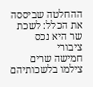ההחלטה שביססה את הכלל: לשכת שר היא נכס ציבורי
חמישה שרים צילמו בלשכותיהם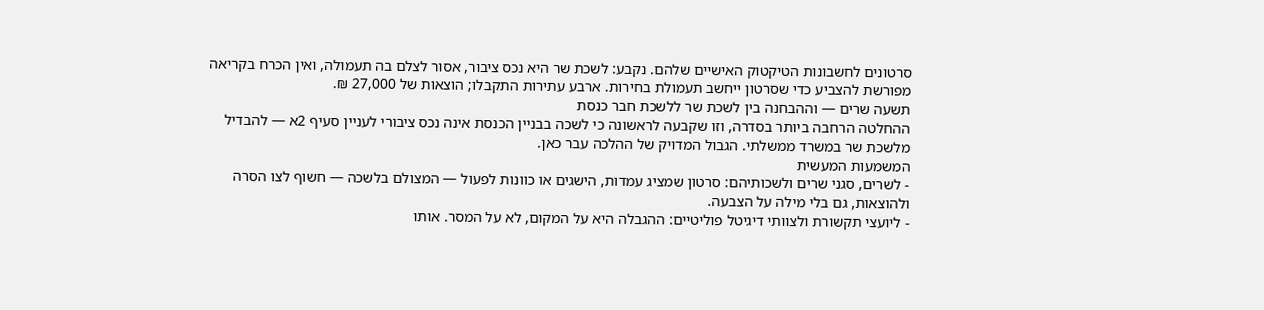סרטונים לחשבונות הטיקטוק האישיים שלהם. נקבע: לשכת שר היא נכס ציבור, אסור לצלם בה תעמולה, ואין הכרח בקריאה מפורשת להצביע כדי שסרטון ייחשב תעמולת בחירות. ארבע עתירות התקבלו; הוצאות של 27,000 ₪.
תשעה שרים — וההבחנה בין לשכת שר ללשכת חבר כנסת
ההחלטה הרחבה ביותר בסדרה, וזו שקבעה לראשונה כי לשכה בבניין הכנסת אינה נכס ציבורי לעניין סעיף 2א — להבדיל מלשכת שר במשרד ממשלתי. הגבול המדויק של ההלכה עבר כאן.
המשמעות המעשית
- לשרים, סגני שרים ולשכותיהם: סרטון שמציג עמדות, הישגים או כוונות לפעול — המצולם בלשכה — חשוף לצו הסרה ולהוצאות, גם בלי מילה על הצבעה.
- ליועצי תקשורת ולצוותי דיגיטל פוליטיים: ההגבלה היא על המקום, לא על המסר. אותו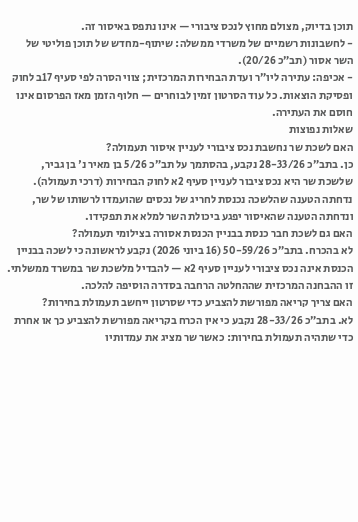תוכן בדיוק, מצולם מחוץ לנכס ציבורי — אינו נתפס באיסור זה.
- לחשבונות רשמיים של משרדי ממשלה: שיתוף-מחדש של תוכן פוליטי של השר אסור (תב״כ 20/26).
- אכיפה: עתירה ליו״ר ועדת הבחירות המרכזית; צווי הסרה לפי סעיף 17ב לחוק ופסיקת הוצאות. כל עוד הסרטון זמין לבוחרים — חלוף הזמן מאז הפרסום אינו חוסם את העתירה.
שאלות נפוצות
האם לשכת שר נחשבת נכס ציבורי לעניין איסור תעמולה?
כן. בתב״כ 28-33/26 נקבע, בהסתמך על תב״כ 5/26 בן מאיר נ' בן גביר, שלשכת שר היא נכס ציבור לעניין סעיף 2א לחוק הבחירות (דרכי תעמולה). נדחתה הטענה שהלשכה נכנסת לחריג של נכסים שהועמדו לרשותו של שר, ונדחתה הטענה שהאיסור יפגע ביכולת השר למלא את תפקידו.
האם גם לשכת חבר כנסת בבניין הכנסת אסורה בצילומי תעמולה?
לא בהכרח. בתב״כ 50-59/26 (16 ביוני 2026) נקבע לראשונה כי לשכה בבניין הכנסת אינה נכס ציבורי לעניין סעיף 2א — להבדיל מלשכת שר במשרד ממשלתי. זו ההבחנה המרכזית שההחלטה הרחבה בסדרה הוסיפה להלכה.
האם צריך קריאה מפורשת להצביע כדי שסרטון ייחשב תעמולת בחירות?
לא. בתב״כ 28-33/26 נקבע כי אין הכרח בקריאה מפורשת להצביע כך או אחרת כדי שתהיה תעמולת בחירות: כאשר שר מציג את עמדותיו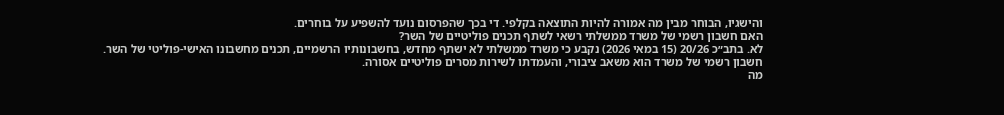והישגיו, הבוחר מבין מה אמורה להיות התוצאה בקלפי. די בכך שהפרסום נועד להשפיע על בוחרים.
האם חשבון רשמי של משרד ממשלתי רשאי לשתף תכנים פוליטיים של השר?
לא. בתב״כ 20/26 (15 במאי 2026) נקבע כי משרד ממשלתי לא ישתף מחדש, בחשבונותיו הרשמיים, תכנים מחשבונו האישי-פוליטי של השר. חשבון רשמי של משרד הוא משאב ציבורי, והעמדתו לשירות מסרים פוליטיים אסורה.
מה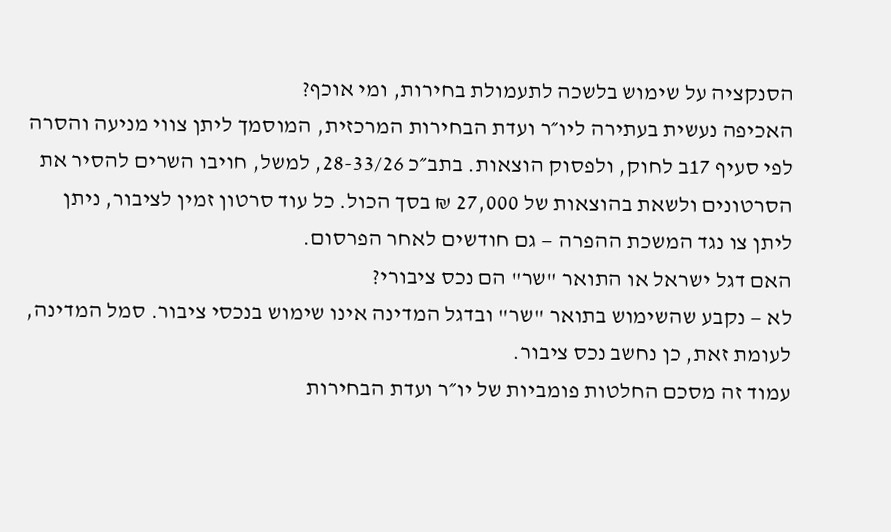הסנקציה על שימוש בלשכה לתעמולת בחירות, ומי אוכף?
האכיפה נעשית בעתירה ליו״ר ועדת הבחירות המרכזית, המוסמך ליתן צווי מניעה והסרה לפי סעיף 17ב לחוק, ולפסוק הוצאות. בתב״כ 28-33/26, למשל, חויבו השרים להסיר את הסרטונים ולשאת בהוצאות של 27,000 ₪ בסך הכול. כל עוד סרטון זמין לציבור, ניתן ליתן צו נגד המשכת ההפרה — גם חודשים לאחר הפרסום.
האם דגל ישראל או התואר "שר" הם נכס ציבורי?
לא — נקבע שהשימוש בתואר "שר" ובדגל המדינה אינו שימוש בנכסי ציבור. סמל המדינה, לעומת זאת, כן נחשב נכס ציבור.
עמוד זה מסכם החלטות פומביות של יו״ר ועדת הבחירות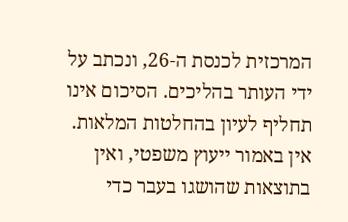המרכזית לכנסת ה-26, ונכתב על ידי העותר בהליכים. הסיכום אינו תחליף לעיון בהחלטות המלאות. אין באמור ייעוץ משפטי, ואין בתוצאות שהושגו בעבר כדי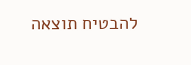להבטיח תוצאה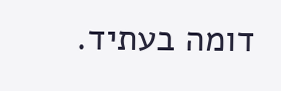דומה בעתיד.